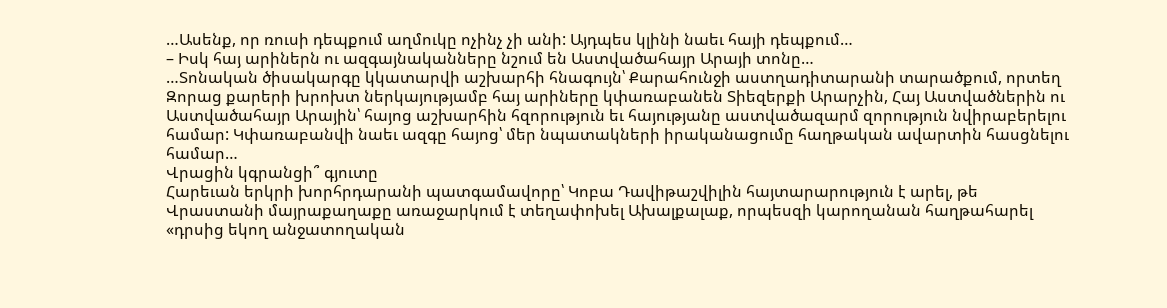…Ասենք, որ ռուսի դեպքում աղմուկը ոչինչ չի անի: Այդպես կլինի նաեւ հայի դեպքում…
– Իսկ հայ արիներն ու ազգայնականները նշում են Աստվածահայր Արայի տոնը…
…Տոնական ծիսակարգը կկատարվի աշխարհի հնագույն՝ Քարահունջի աստղադիտարանի տարածքում, որտեղ Զորաց քարերի խրոխտ ներկայությամբ հայ արիները կփառաբանեն Տիեզերքի Արարչին, Հայ Աստվածներին ու Աստվածահայր Արային՝ հայոց աշխարհին հզորություն եւ հայությանը աստվածազարմ զորություն նվիրաբերելու համար: Կփառաբանվի նաեւ ազգը հայոց՝ մեր նպատակների իրականացումը հաղթական ավարտին հասցնելու համար…
Վրացին կգրանցի՞ գյուտը
Հարեւան երկրի խորհրդարանի պատգամավորը՝ Կոբա Դավիթաշվիլին հայտարարություն է արել, թե Վրաստանի մայրաքաղաքը առաջարկում է տեղափոխել Ախալքալաք, որպեսզի կարողանան հաղթահարել «դրսից եկող անջատողական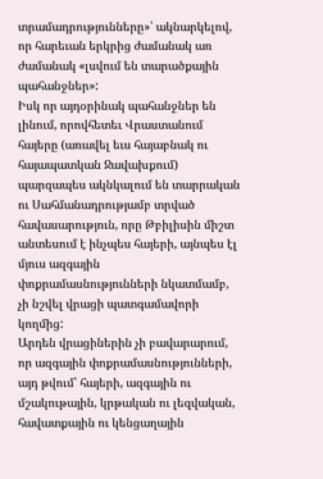տրամադրությունները»՝ ակնարկելով, որ հարեւան երկրից ժամանակ առ ժամանակ «լսվում են տարածքային պահանջներ»:
Իսկ որ այդօրինակ պահանջներ են լինում, որովհետեւ Վրաստանում հայերը (առավել եւս հայաբնակ ու հայապատկան Ջավախքում) պարզապես ակնկալում են տարրական ու Սահմանադրությամբ տրված հավասարություն, որը Թբիլիսին միշտ անտեսում է ինչպես հայերի, այնպես էլ մյուս ազգային փոքրամասնությունների նկատմամբ, չի նշվել վրացի պատգամավորի կողմից:
Արդեն վրացիներին չի բավարարում, որ ազգային փոքրամասնությունների, այդ թվում՝ հայերի, ազգային ու մշակութային, կրթական ու լեզվական, հավատքային ու կենցաղային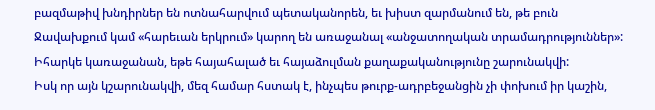բազմաթիվ խնդիրներ են ոտնահարվում պետականորեն, եւ խիստ զարմանում են, թե բուն Ջավախքում կամ «հարեւան երկրում» կարող են առաջանալ «անջատողական տրամադրություններ»:
Իհարկե կառաջանան, եթե հայահալած եւ հայաձուլման քաղաքականությունը շարունակվի:
Իսկ որ այն կշարունակվի, մեզ համար հստակ է, ինչպես թուրք-ադրբեջանցին չի փոխում իր կաշին,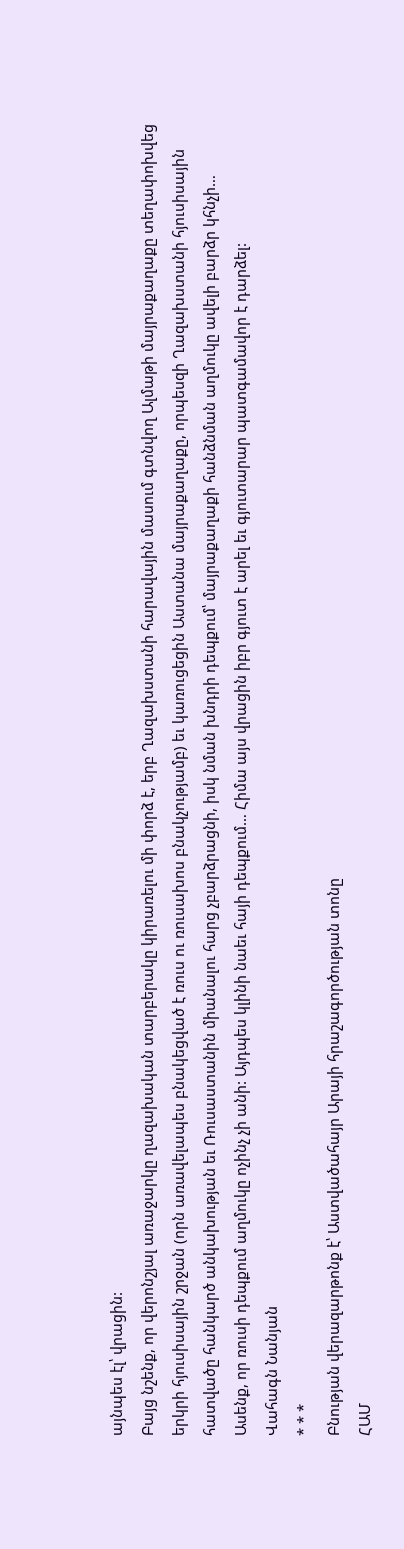այնպես էլ՝ վրացին:
Բայց նշենք, որ վերոնշյալ առաջարկը ղազախական տարբերակը կիրառելու մի փորձ է, երբ Ղազախստանի հարավային մասում գտնվող Ալմաթի մայրաքաղաքը տեղափոխվեց երկրի հյուսիսային շրջան (որն առավելապես բնակեցված է ռուս ու ռուսախոս բնակչությամբ) եւ կառուցեցին Աստանա մայրաքաղաքը, որպեսզի Ղազախստանի հյուսիսային հատվածը հանկարծ անկախության եւ Ռուսաստանին միանալու հարց չբարձրացնի, իսկ նման խնդրի դեպքում՝ մայրաքաղաքի հանձնման աղմուկը ավելի բարձր կհնչի…
Ասենք, որ ռուսի դեպքում աղմուկը ոչինչ չի անի: Այդպես կլինի նաեւ հայի դեպքում… Հիմա այս վրացին իբր գյուտ է արել եւ գյուտարար պատգամավոր է դարձել:
Վահագն Նանյան
* * *
Բնության վերազարթոնք է՝ Աստվածահայր Արայի հրաշագործության տոնը
ՀԱՄ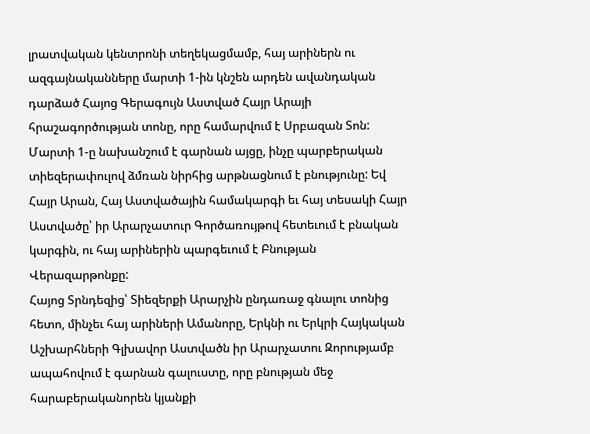լրատվական կենտրոնի տեղեկացմամբ, հայ արիներն ու ազգայնականները մարտի 1-ին կնշեն արդեն ավանդական դարձած Հայոց Գերագույն Աստված Հայր Արայի հրաշագործության տոնը, որը համարվում է Սրբազան Տոն:
Մարտի 1-ը նախանշում է գարնան այցը, ինչը պարբերական տիեզերափուլով ձմռան նիրհից արթնացնում է բնությունը: Եվ Հայր Արան, Հայ Աստվածային համակարգի եւ հայ տեսակի Հայր Աստվածը՝ իր Արարչատուր Գործառույթով հետեւում է բնական կարգին, ու հայ արիներին պարգեւում է Բնության Վերազարթոնքը:
Հայոց Տրնդեզից՝ Տիեզերքի Արարչին ընդառաջ գնալու տոնից հետո, մինչեւ հայ արիների Ամանորը, Երկնի ու Երկրի Հայկական Աշխարհների Գլխավոր Աստվածն իր Արարչատու Զորությամբ ապահովում է գարնան գալուստը, որը բնության մեջ հարաբերականորեն կյանքի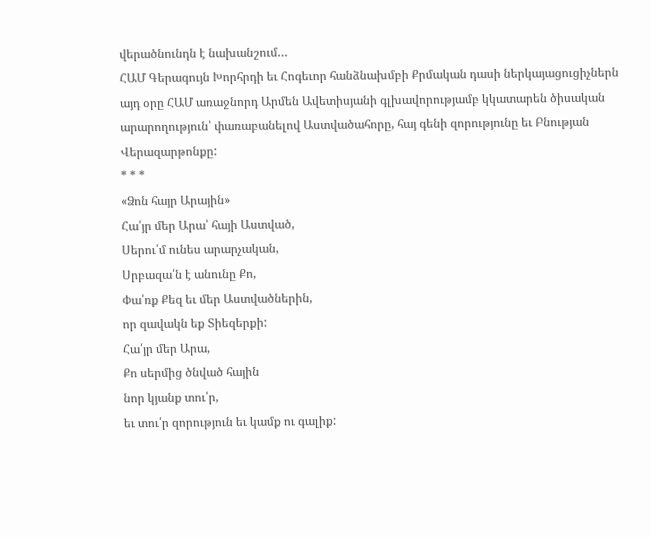վերածնունդն է նախանշում…
ՀԱՄ Գերագույն Խորհրդի եւ Հոգեւոր հանձնախմբի Քրմական դասի ներկայացուցիչներն այդ օրը ՀԱՄ առաջնորդ Արմեն Ավետիսյանի գլխավորությամբ կկատարեն ծիսական արարողություն՝ փառաբանելով Աստվածահորը, հայ գենի զորությունը եւ Բնության Վերազարթոնքը:
* * *
«Ձոն հայր Արային»
Հա՛յր մեր Արա՝ հայի Աստված,
Սերու՛մ ունես արարչական,
Սրբազա՛ն է անունը Քո,
Փա՛ռք Քեզ եւ մեր Աստվածներին,
որ զավակն եք Տիեզերքի:
Հա՛յր մեր Արա,
Քո սերմից ծնված հային
նոր կյանք տու՛ր,
եւ տու՛ր զորություն եւ կամք ու գալիք: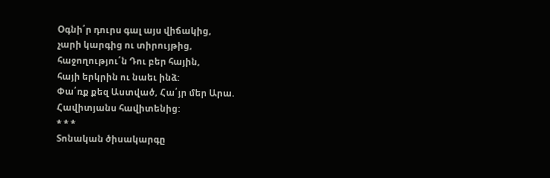Օգնի՛ր դուրս գալ այս վիճակից,
չարի կարգից ու տիրույթից,
հաջողությու՛ն Դու բեր հային,
հայի երկրին ու նաեւ ինձ:
Փա՛ռք քեզ Աստված, Հա՛յր մեր Արա.
Հավիտյանս հավիտենից:
* * *
Տոնական ծիսակարգը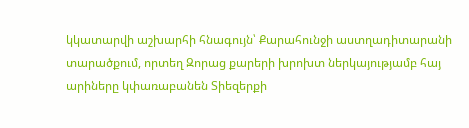կկատարվի աշխարհի հնագույն՝ Քարահունջի աստղադիտարանի տարածքում, որտեղ Զորաց քարերի խրոխտ ներկայությամբ հայ արիները կփառաբանեն Տիեզերքի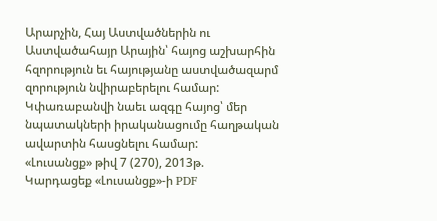Արարչին, Հայ Աստվածներին ու Աստվածահայր Արային՝ հայոց աշխարհին հզորություն եւ հայությանը աստվածազարմ զորություն նվիրաբերելու համար: Կփառաբանվի նաեւ ազգը հայոց՝ մեր նպատակների իրականացումը հաղթական ավարտին հասցնելու համար:
«Լուսանցք» թիվ 7 (270), 2013թ.
Կարդացեք «Լուսանցք»-ի PDF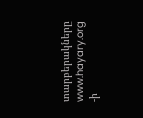տարբերակները www.hayary.org -ի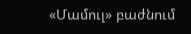«Մամուլ» բաժնում